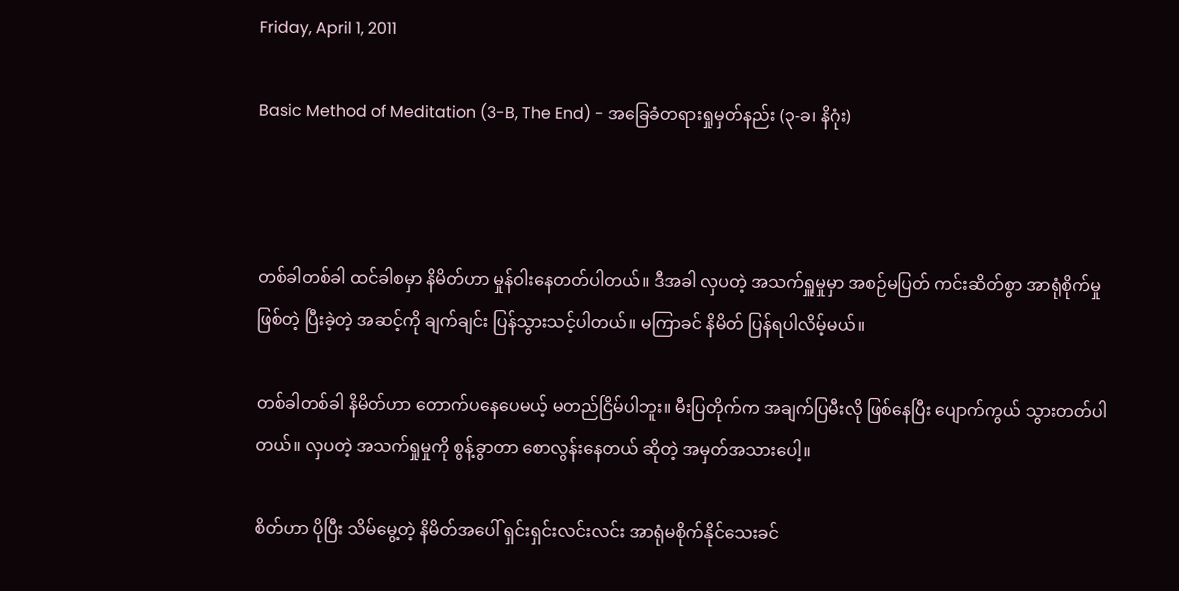Friday, April 1, 2011

Basic Method of Meditation (3-B, The End) - အခြေခံတရားရှုမှတ်နည်း (၃-ခ၊ နိဂုံး)



တစ်ခါတစ်ခါ ထင်ခါစမှာ နိမိတ်ဟာ မှုန်ဝါးနေတတ်ပါတယ်။ ဒီအခါ လှပတဲ့ အသက်ရှူမှုမှာ အစဉ်မပြတ် ကင်းဆိတ်စွာ အာရုံစိုက်မှုဖြစ်တဲ့ ပြီးခဲ့တဲ့ အဆင့်ကို ချက်ချင်း ပြန်သွားသင့်ပါတယ်။ မကြာခင် နိမိတ် ပြန်ရပါလိမ့်မယ်။

တစ်ခါတစ်ခါ နိမိတ်ဟာ တောက်ပနေပေမယ့် မတည်ငြိမ်ပါဘူး။ မီးပြတိုက်က အချက်ပြမီးလို ဖြစ်နေပြီး ပျောက်ကွယ် သွားတတ်ပါတယ်။ လှပတဲ့ အသက်ရှုမှုကို စွန့်ခွာတာ စောလွန်းနေတယ် ဆိုတဲ့ အမှတ်အသားပေါ့။

စိတ်ဟာ ပိုပြီး သိမ်မွေ့တဲ့ နိမိတ်အပေါ် ရှင်းရှင်းလင်းလင်း အာရုံမစိုက်နိုင်သေးခင်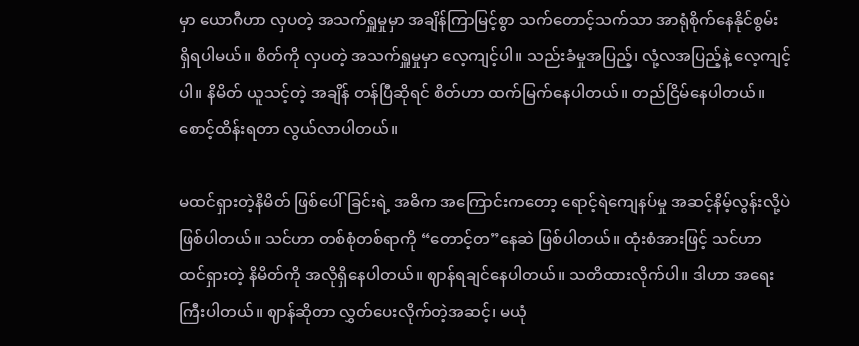မှာ ယောဂီဟာ လှပတဲ့ အသက်ရှူမှုမှာ အချိန်ကြာမြင့်စွာ သက်တောင့်သက်သာ အာရုံစိုက်နေနိုင်စွမ်း ရှိရပါမယ်။ စိတ်ကို လှပတဲ့ အသက်ရှူမှုမှာ လေ့ကျင့်ပါ။ သည်းခံမှုအပြည့်၊ လုံ့လအပြည့်နဲ့ လေ့ကျင့်ပါ။ နိမိတ် ယူသင့်တဲ့ အချိန် တန်ပြီဆိုရင် စိတ်ဟာ ထက်မြက်နေပါတယ်။ တည်ငြိမ်နေပါတယ်။ စောင့်ထိန်းရတာ လွယ်လာပါတယ်။

မထင်ရှားတဲ့နိမိတ် ဖြစ်ပေါ်ခြင်းရဲ့ အဓိက အကြောင်းကတော့ ရောင့်ရဲကျေနပ်မှု အဆင့်နိမ့်လွန်းလို့ပဲ ဖြစ်ပါတယ်။ သင်ဟာ တစ်စုံတစ်ရာကို “တောင့်တ”နေဆဲ ဖြစ်ပါတယ်။ ထုံးစံအားဖြင့် သင်ဟာ ထင်ရှားတဲ့ နိမိတ်ကို အလိုရှိနေပါတယ်။ ဈာန်ရချင်နေပါတယ်။ သတိထားလိုက်ပါ။ ဒါဟာ အရေးကြီးပါတယ်။ ဈာန်ဆိုတာ လွှတ်ပေးလိုက်တဲ့အဆင့်၊ မယုံ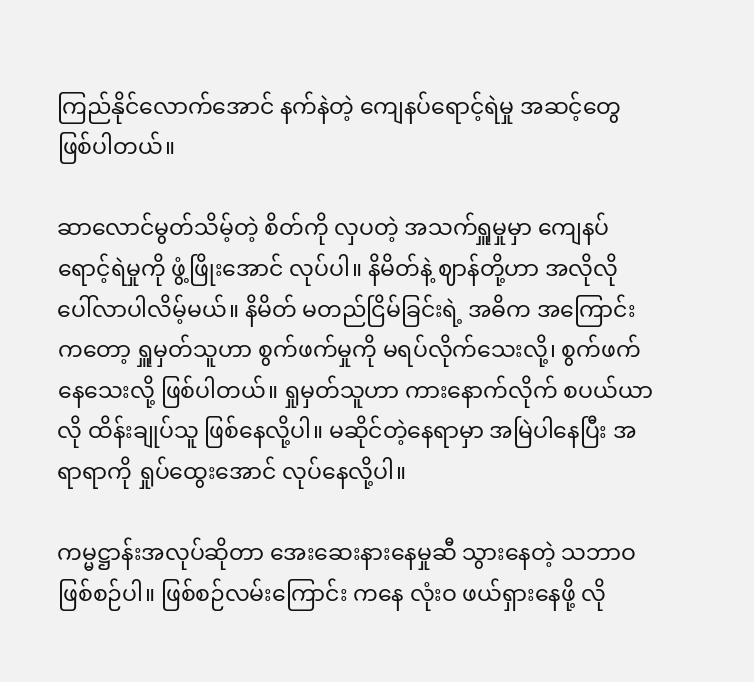ကြည်နိုင်လောက်အောင် နက်နဲတဲ့ ကျေနပ်ရောင့်ရဲမှု အဆင့်တွေ ဖြစ်ပါတယ်။

ဆာလောင်မွတ်သိမ့်တဲ့ စိတ်ကို လှပတဲ့ အသက်ရှူမှုမှာ ကျေနပ်ရောင့်ရဲမှုကို ဖွံ့ဖြိုးအောင် လုပ်ပါ။ နိမိတ်နဲ့ ဈာန်တို့ဟာ အလိုလို ပေါ်လာပါလိမ့်မယ်။ နိမိတ် မတည်ငြိမ်ခြင်းရဲ့ အဓိက အကြောင်းကတော့ ရှူမှတ်သူဟာ စွက်ဖက်မှုကို မရပ်လိုက်သေးလို့၊ စွက်ဖက်နေသေးလို့ ဖြစ်ပါတယ်။ ရှုမှတ်သူဟာ ကားနောက်လိုက် စပယ်ယာလို ထိန်းချုပ်သူ ဖြစ်နေလို့ပါ။ မဆိုင်တဲ့နေရာမှာ အမြဲပါနေပြီး အရာရာကို ရှုပ်ထွေးအောင် လုပ်နေလို့ပါ။

ကမ္မဋ္ဌာန်းအလုပ်ဆိုတာ အေးဆေးနားနေမှုဆီ သွားနေတဲ့ သဘာဝ ဖြစ်စဉ်ပါ။ ဖြစ်စဉ်လမ်းကြောင်း ကနေ လုံးဝ ဖယ်ရှားနေဖို့ လို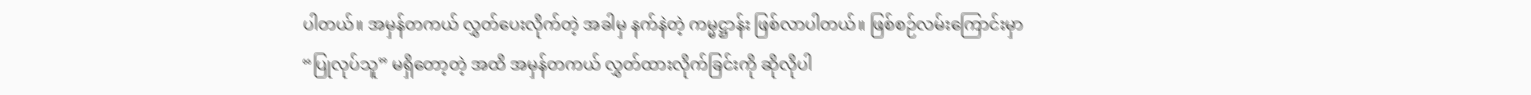ပါတယ်။ အမှန်တကယ် လွှတ်ပေးလိုက်တဲ့ အခါမှ နက်နဲတဲ့ ကမ္မဋ္ဌာန်း ဖြစ်လာပါတယ်။ ဖြစ်စဉ်လမ်းကြောင်းမှာ “ပြုလုပ်သူ” မရှိတော့တဲ့ အထိ အမှန်တကယ် လွှတ်ထားလိုက်ခြင်းကို ဆိုလိုပါ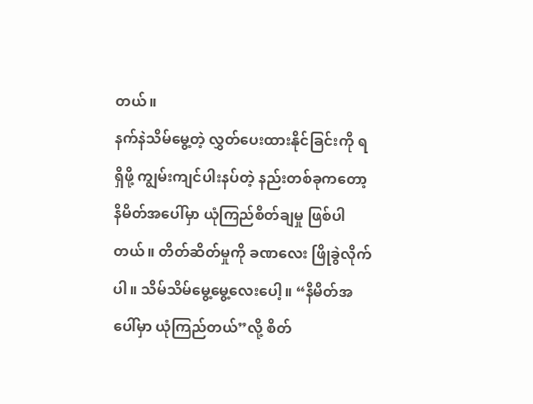တယ်။
နက်နဲသိမ်မွေ့တဲ့ လွှတ်ပေးထားနိုင်ခြင်းကို ရရှိဖို့ ကျွမ်းကျင်ပါးနပ်တဲ့ နည်းတစ်ခုကတော့ နိမိတ်အပေါ်မှာ ယုံကြည်စိတ်ချမှု ဖြစ်ပါတယ်။ တိတ်ဆိတ်မှုကို ခဏလေး ဖြိုခွဲလိုက်ပါ။ သိမ်သိမ်မွေ့မွေ့လေးပေါ့။ “နိမိတ်အပေါ်မှာ ယုံကြည်တယ်”လို့ စိတ်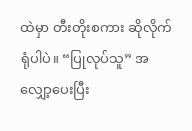ထဲမှာ တီးတိုးစကား ဆိုလိုက်ရုံပါပဲ။ “ပြုလုပ်သူ” အလျှော့ပေးပြီး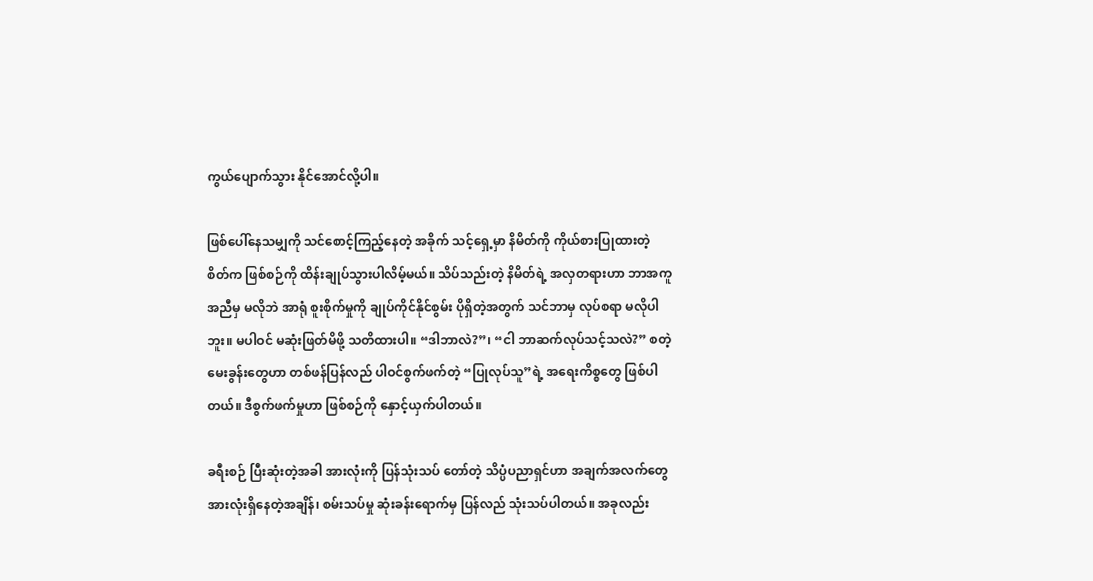ကွယ်ပျောက်သွား နိုင်အောင်လို့ပါ။

ဖြစ်ပေါ်နေသမျှကို သင်စောင့်ကြည့်နေတဲ့ အခိုက် သင့်ရှေ့မှာ နိမိတ်ကို ကိုယ်စားပြုထားတဲ့ စိတ်က ဖြစ်စဉ်ကို ထိန်းချုပ်သွားပါလိမ့်မယ်။ သိပ်သည်းတဲ့ နိမိတ်ရဲ့ အလှတရားဟာ ဘာအကူအညီမှ မလိုဘဲ အာရုံ စူးစိုက်မှုကို ချုပ်ကိုင်နိုင်စွမ်း ပိုရှိတဲ့အတွက် သင်ဘာမှ လုပ်စရာ မလိုပါဘူး။ မပါဝင် မဆုံးဖြတ်မိဖို့ သတိထားပါ။ “ဒါဘာလဲ?”၊ “ငါ ဘာဆက်လုပ်သင့်သလဲ?” စတဲ့ မေးခွန်းတွေဟာ တစ်ဖန်ပြန်လည် ပါဝင်စွက်ဖက်တဲ့ “ပြုလုပ်သူ”ရဲ့ အရေးကိစ္စတွေ ဖြစ်ပါတယ်။ ဒီစွက်ဖက်မှုဟာ ဖြစ်စဉ်ကို နှောင့်ယှက်ပါတယ်။

ခရီးစဉ် ပြီးဆုံးတဲ့အခါ အားလုံးကို ပြန်သုံးသပ် တော်တဲ့ သိပ္ပံပညာရှင်ဟာ အချက်အလက်တွေ အားလုံးရှိနေတဲ့အချိန်၊ စမ်းသပ်မှု ဆုံးခန်းရောက်မှ ပြန်လည် သုံးသပ်ပါတယ်။ အခုလည်း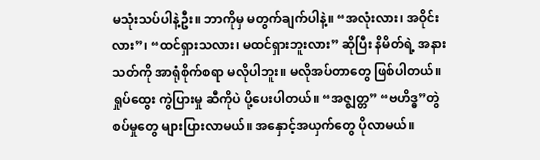မသုံးသပ်ပါနဲ့ဦး။ ဘာကိုမှ မတွက်ချက်ပါနဲ့။ “အလုံးလား၊ အဝိုင်းလား”၊ “ထင်ရှားသလား၊ မထင်ရှားဘူးလား” ဆိုပြီး နိမိတ်ရဲ့ အနားသတ်ကို အာရုံစိုက်စရာ မလိုပါဘူး။ မလိုအပ်တာတွေ ဖြစ်ပါတယ်။ ရှုပ်ထွေး ကွဲပြားမှု ဆီကိုပဲ ပို့ပေးပါတယ်။ “အဇ္ဈတ္တ” “ဗဟိဒ္ဓ”တွဲစပ်မှုတွေ များပြားလာမယ်။ အနှောင့်အယှက်တွေ ပိုလာမယ်။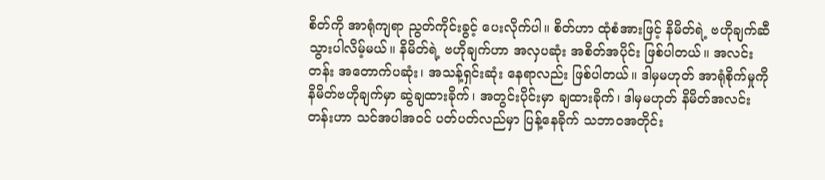စိတ်ကို အာရုံကျရာ ညွတ်ကိုင်းခွင့် ပေးလိုက်ပါ။ စိတ်ဟာ ထုံစံအားဖြင့် နိမိတ်ရဲ့ ဗဟိုချက်ဆီ သွားပါလိမ့်မယ်။ နိမိတ်ရဲ့ ဗဟိုချက်ဟာ အလှပဆုံး အစိတ်အပိုင်း ဖြစ်ပါတယ်။ အလင်းတန်း အတောက်ပဆုံး၊ အသန့်ရှင်းဆုံး နေရာလည်း ဖြစ်ပါတယ်။ ဒါမှမဟုတ် အာရုံစိုက်မှုကို နိမိတ်ဗဟိုချက်မှာ ဆွဲချထားခိုက်၊ အတွင်းပိုင်းမှာ ချထားခိုက်၊ ဒါမှမဟုတ် နိမိတ်အလင်းတန်းဟာ သင်အပါအဝင် ပတ်ပတ်လည်မှာ ပြန့်နေခိုက် သဘာဝအတိုင်း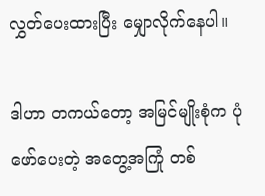လွှတ်ပေးထားပြီး မျှောလိုက်နေပါ။

ဒါဟာ တကယ်တော့ အမြင်မျိုးစုံက ပုံဖော်ပေးတဲ့ အတွေ့အကြုံ တစ်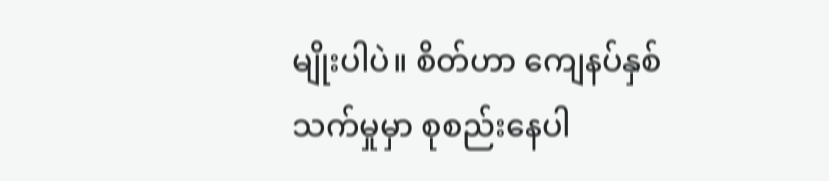မျိုးပါပဲ။ စိတ်ဟာ ကျေနပ်နှစ်သက်မှုမှာ စုစည်းနေပါ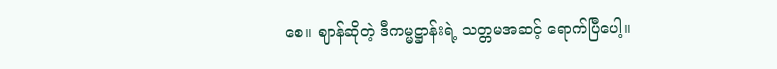စေ။ ဈာန်ဆိုတဲ့ ဒီကမ္မဋ္ဌာန်းရဲ့ သတ္တမအဆင့် ရောက်ပြီပေါ့။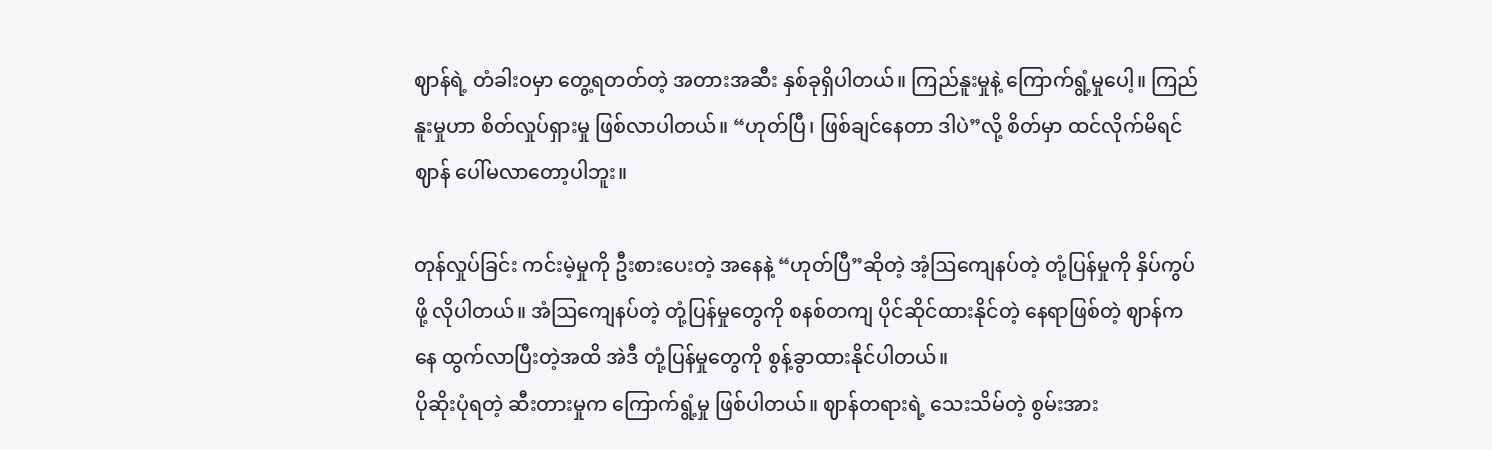ဈာန်ရဲ့ တံခါးဝမှာ တွေ့ရတတ်တဲ့ အတားအဆီး နှစ်ခုရှိပါတယ်။ ကြည်နူးမှုနဲ့ ကြောက်ရွံ့မှုပေါ့။ ကြည်နူးမှုဟာ စိတ်လှုပ်ရှားမှု ဖြစ်လာပါတယ်။ “ဟုတ်ပြီ၊ ဖြစ်ချင်နေတာ ဒါပဲ”လို့ စိတ်မှာ ထင်လိုက်မိရင် ဈာန် ပေါ်မလာတော့ပါဘူး။

တုန်လှုပ်ခြင်း ကင်းမဲ့မှုကို ဦးစားပေးတဲ့ အနေနဲ့ “ဟုတ်ပြီ”ဆိုတဲ့ အံ့ဩကျေနပ်တဲ့ တုံ့ပြန်မှုကို နှိပ်ကွပ်ဖို့ လိုပါတယ်။ အံဩကျေနပ်တဲ့ တုံ့ပြန်မှုတွေကို စနစ်တကျ ပိုင်ဆိုင်ထားနိုင်တဲ့ နေရာဖြစ်တဲ့ ဈာန်ကနေ ထွက်လာပြီးတဲ့အထိ အဲဒီ တုံ့ပြန်မှုတွေကို စွန့်ခွာထားနိုင်ပါတယ်။
ပိုဆိုးပုံရတဲ့ ဆီးတားမှုက ကြောက်ရွံ့မှု ဖြစ်ပါတယ်။ ဈာန်တရားရဲ့ သေးသိမ်တဲ့ စွမ်းအား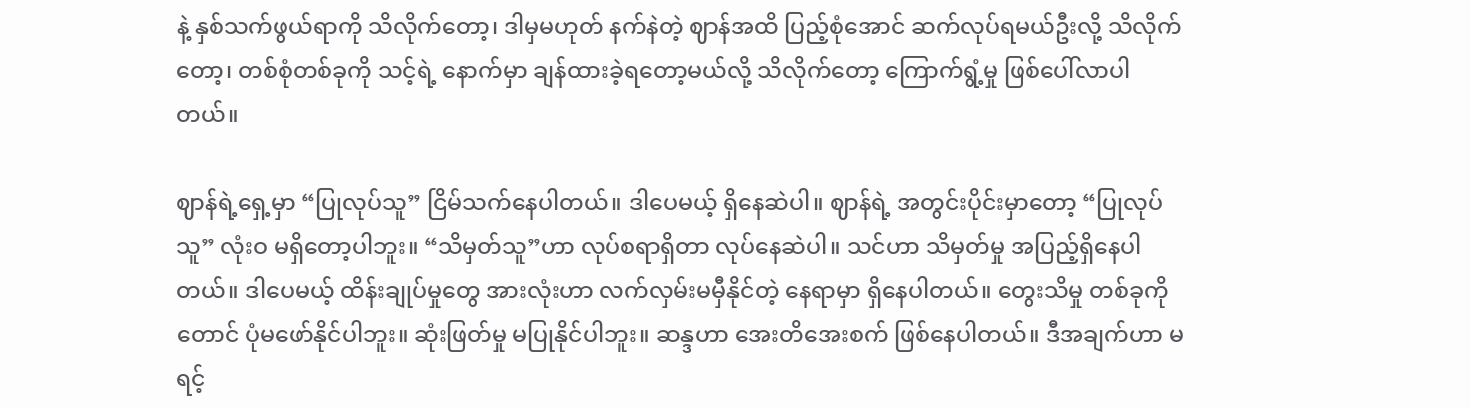နဲ့ နှစ်သက်ဖွယ်ရာကို သိလိုက်တော့၊ ဒါမှမဟုတ် နက်နဲတဲ့ ဈာန်အထိ ပြည့်စုံအောင် ဆက်လုပ်ရမယ်ဦးလို့ သိလိုက်တော့၊ တစ်စုံတစ်ခုကို သင့်ရဲ့ နောက်မှာ ချန်ထားခဲ့ရတော့မယ်လို့ သိလိုက်တော့ ကြောက်ရွံ့မှု ဖြစ်ပေါ်လာပါတယ်။

ဈာန်ရဲ့ရှေ့မှာ “ပြုလုပ်သူ” ငြိမ်သက်နေပါတယ်။ ဒါပေမယ့် ရှိနေဆဲပါ။ ဈာန်ရဲ့ အတွင်းပိုင်းမှာတော့ “ပြုလုပ်သူ” လုံးဝ မရှိတော့ပါဘူး။ “သိမှတ်သူ”ဟာ လုပ်စရာရှိတာ လုပ်နေဆဲပါ။ သင်ဟာ သိမှတ်မှု အပြည့်ရှိနေပါတယ်။ ဒါပေမယ့် ထိန်းချုပ်မှုတွေ အားလုံးဟာ လက်လှမ်းမမှီနိုင်တဲ့ နေရာမှာ ရှိနေပါတယ်။ တွေးသိမှု တစ်ခုကိုတောင် ပုံမဖော်နိုင်ပါဘူး။ ဆုံးဖြတ်မှု မပြုနိုင်ပါဘူး။ ဆန္ဒဟာ အေးတိအေးစက် ဖြစ်နေပါတယ်။ ဒီအချက်ဟာ မရင့်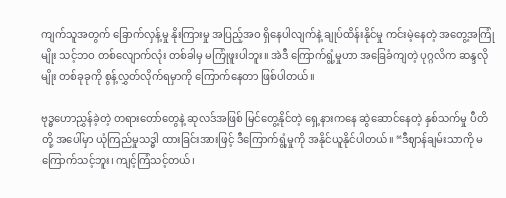ကျက်သူအတွက် ခြောက်လှန့်မှု နိုးကြားမှု အပြည့်အဝ ရှိနေပါလျက်နဲ့ ချုပ်ထိန်းနိုင်မှု ကင်းမဲ့နေတဲ့ အတွေ့အကြုံမျိုး သင့်ဘဝ တစ်လျောက်လုံး တစ်ခါမှ မကြုံဖူးပါဘူး။ အဲဒီ ကြောက်ရွံ့မှုဟာ အခြေခံကျတဲ့ ပုဂ္ဂလိက ဆန္ဒလိုမျိုး တစ်ခုခုကို စွန့်လွှတ်လိုက်ရမှာကို ကြောက်နေတာ ဖြစ်ပါတယ်။

ဗုဒ္ဓဟောညွှန်ခဲ့တဲ့ တရားတော်တွေနဲ့ ဆုလဒ်အဖြစ် မြင်တွေ့နိုင်တဲ့ ရှေ့နားကနေ ဆွဲဆောင်နေတဲ့ နှစ်သက်မှု ပီတိတို့ အပေါ်မှာ ယုံကြည်မှုသဒ္ဓါ ထားခြင်းအားဖြင့် ဒီကြောက်ရွံ့မှုကို အနိုင်ယူနိုင်ပါတယ်။ “ဒီဈာန်ချမ်းသာကို မကြောက်သင့်ဘူး၊ ကျင့်ကြံသင့်တယ်၊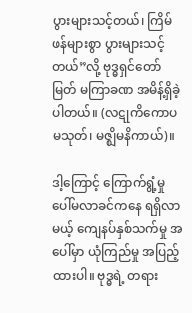ပွားများသင့်တယ်၊ ကြိမ်ဖန်များစွာ ပွားများသင့်တယ်”လို့ ဗုဒ္ဓရှင်တော်မြတ် မကြာခဏ အမိန့်ရှိခဲ့ပါတယ်။ (လဋုကိကောပမသုတ်၊ မဇ္ဈိမနိကာယ်)။

ဒါ့ကြောင့် ကြောက်ရွံ့မှု ပေါ်မလာခင်ကနေ ရရှိလာမယ့် ကျေနပ်နှစ်သက်မှု အပေါ်မှာ ယုံကြည်မှု အပြည့်ထားပါ။ ဗုဒ္ဓရဲ့ တရား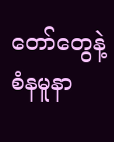တော်တွေနဲ့ စံနမူနာ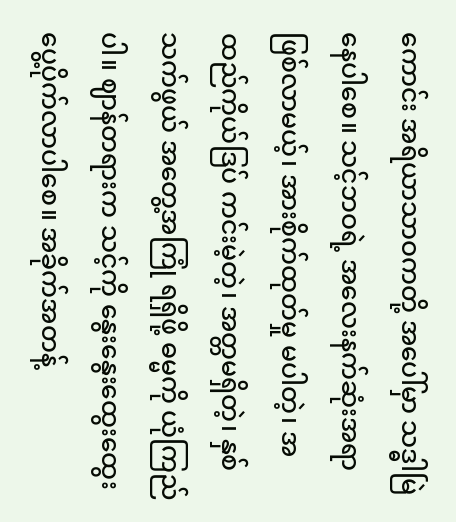ကောင်း အရိယာသာဝကတို့ အပေါ်မှာ သဒ္ဓါမြဲနေပါစေ။ သင့်ဘဝရဲ့ အလေးနက်ဆုံးအရာ ဖြစ်လာမယ့်၊ အားစိုက်ထုတ်မှု မပါတဲ့၊ အထည်ကိုယ်ဒြပ် ကင်းမဲ့တဲ့၊ အတ္တမရှိတဲ့၊ နှစ်သက်ဖွယ် အတွေ့အကြုံ ရရှိဖို့ ဓမ္မကို ယုံကြည်ပါ။ ဈာန်တရားက သင့်ကို နွေးနွေးထွေးထွေး ပွေ့ပိုက်လာပါစေ။ အခိုက်အတန့်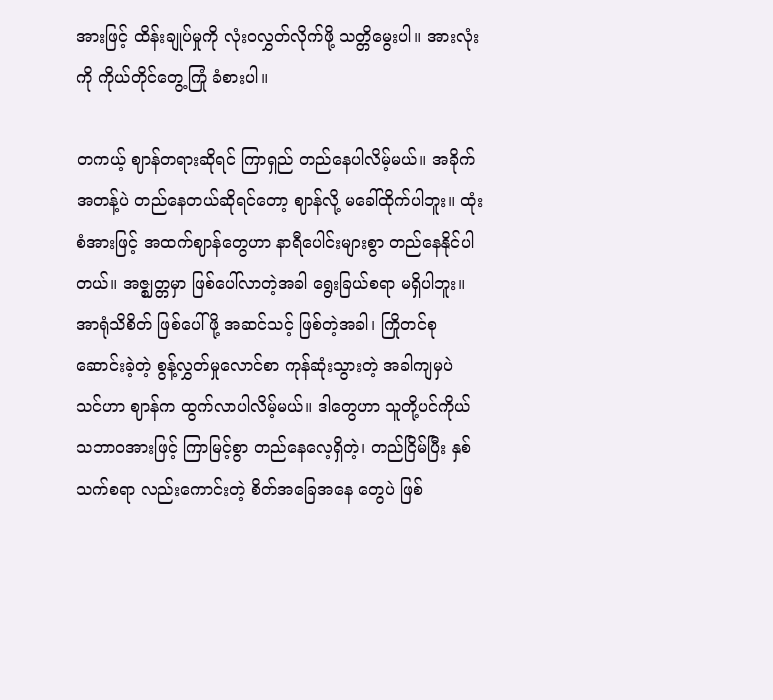အားဖြင့် ထိန်းချုပ်မှုကို လုံးဝလွှတ်လိုက်ဖို့ သတ္တိမွေးပါ။ အားလုံးကို ကိုယ်တိုင်တွေ့ကြုံ ခံစားပါ။

တကယ့် ဈာန်တရားဆိုရင် ကြာရှည် တည်နေပါလိမ့်မယ်။ အခိုက်အတန့်ပဲ တည်နေတယ်ဆိုရင်တော့ ဈာန်လို့ မခေါ်ထိုက်ပါဘူး။ ထုံးစံအားဖြင့် အထက်ဈာန်တွေဟာ နာရီပေါင်းများစွာ တည်နေနိုင်ပါတယ်။ အဇ္ဈတ္တမှာ ဖြစ်ပေါ်လာတဲ့အခါ ရွေးခြယ်စရာ မရှိပါဘူး။ အာရုံသိစိတ် ဖြစ်ပေါ်ဖို့ အဆင်သင့် ဖြစ်တဲ့အခါ၊ ကြိုတင်စုဆောင်းခဲ့တဲ့ စွန့်လွှတ်မှုလောင်စာ ကုန်ဆုံးသွားတဲ့ အခါကျမှပဲ သင်ဟာ ဈာန်က ထွက်လာပါလိမ့်မယ်။ ဒါတွေဟာ သူတို့ပင်ကိုယ် သဘာဝအားဖြင့် ကြာမြင့်စွာ တည်နေလေ့ရှိတဲ့၊ တည်ငြိမ်ပြီး နှစ်သက်စရာ လည်းကောင်းတဲ့ စိတ်အခြေအနေ တွေပဲ ဖြစ်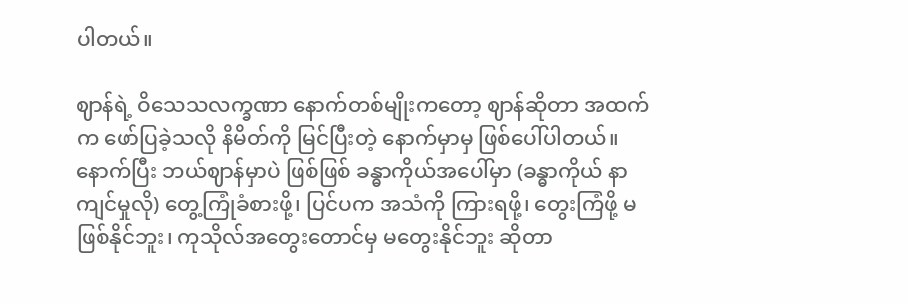ပါတယ်။

ဈာန်ရဲ့ ဝိသေသလက္ခဏာ နောက်တစ်မျိုးကတော့ ဈာန်ဆိုတာ အထက်က ဖော်ပြခဲ့သလို နိမိတ်ကို မြင်ပြီးတဲ့ နောက်မှာမှ ဖြစ်ပေါ်ပါတယ်။ နောက်ပြီး ဘယ်ဈာန်မှာပဲ ဖြစ်ဖြစ် ခန္ဓာကိုယ်အပေါ်မှာ (ခန္ဓာကိုယ် နာကျင်မှုလို) တွေ့ကြုံခံစားဖို့၊ ပြင်ပက အသံကို ကြားရဖို့၊ တွေးကြံဖို့ မဖြစ်နိုင်ဘူး၊ ကုသိုလ်အတွေးတောင်မှ မတွေးနိုင်ဘူး ဆိုတာ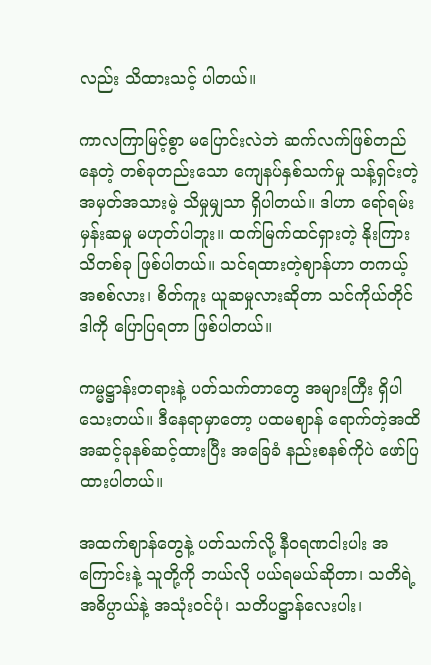လည်း သိထားသင့် ပါတယ်။

ကာလကြာမြင့်စွာ မပြောင်းလဲဘဲ ဆက်လက်ဖြစ်တည်နေတဲ့ တစ်ခုတည်းသော ကျေနပ်နှစ်သက်မှု သန့်ရှင်းတဲ့ အမှတ်အသားမဲ့ သိမှုမျှသာ ရှိပါတယ်။ ဒါဟာ ရော်ရမ်းမှန်းဆမှု မဟုတ်ပါဘူး။ ထက်မြက်ထင်ရှားတဲ့ နိုးကြားသိတစ်ခု ဖြစ်ပါတယ်။ သင်ရထားတဲ့ဈာန်ဟာ တကယ့်အစစ်လား၊ စိတ်ကူး ယူဆမှုလားဆိုတာ သင်ကိုယ်တိုင် ဒါကို ပြောပြရတာ ဖြစ်ပါတယ်။

ကမ္မဋ္ဌာန်းတရားနဲ့ ပတ်သက်တာတွေ အများကြီး ရှိပါသေးတယ်။ ဒီနေရာမှာတော့ ပထမဈာန် ရောက်တဲ့အထိ အဆင့်ခုနစ်ဆင့်ထားပြီး အခြေခံ နည်းစနစ်ကိုပဲ ဖော်ပြထားပါတယ်။

အထက်ဈာန်တွေနဲ့ ပတ်သက်လို့ နီဝရဏငါးပါး အကြောင်းနဲ့ သူတို့ကို ဘယ်လို ပယ်ရမယ်ဆိုတာ၊ သတိရဲ့ အဓိပ္ပာယ်နဲ့ အသုံးဝင်ပုံ၊ သတိပဋ္ဌာန်လေးပါး၊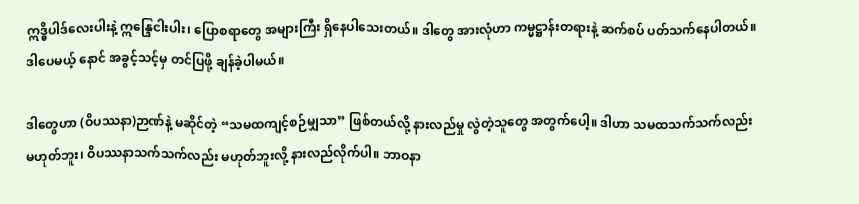ဣဒ္ဓိပါဒ်လေးပါးနဲ့ ဣန္ဒြေငါးပါး၊ ပြောစရာတွေ အများကြီး ရှိနေပါသေးတယ်။ ဒါတွေ အားလုံဟာ ကမ္မဋ္ဌာန်းတရားနဲ့ ဆက်စပ် ပတ်သက်နေပါတယ်။ ဒါပေမယ့် နောင် အခွင့်သင့်မှ တင်ပြဖို့ ချန်ခဲ့ပါမယ်။

ဒါတွေဟာ (ဝိပဿနာ)ဉာဏ်နဲ့ မဆိုင်တဲ့ “သမထကျင့်စဉ်မျှသာ” ဖြစ်တယ်လို့ နားလည်မှု လွဲတဲ့သူတွေ အတွက်ပေါ့။ ဒါဟာ သမထသက်သက်လည်း မဟုတ်ဘူး၊ ဝိပဿနာသက်သက်လည်း မဟုတ်ဘူးလို့ နားလည်လိုက်ပါ။ ဘာဝနာ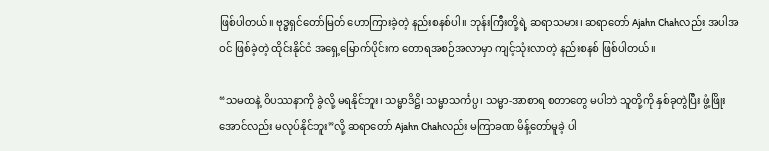ဖြစ်ပါတယ်။ ဗုဒ္ဓရှင်တော်မြတ် ဟောကြားခဲ့တဲ့ နည်းစနစ်ပါ။ ဘုန်းကြီးတို့ရဲ့ ဆရာသမား၊ ဆရာတော် Ajahn Chahလည်း အပါအဝင် ဖြစ်ခဲ့တဲ့ ထိုင်းနိုင်ငံ အရှေ့မြောက်ပိုင်းက တောရအစဉ်အလာမှာ ကျင့်သုံးလာတဲ့ နည်းစနစ် ဖြစ်ပါတယ်။

“သမထနဲ့ ဝိပဿနာကို ခွဲလို့ မရနိုင်ဘူး၊ သမ္မာဒိဋ္ဌိ၊ သမ္မာသင်္ကပ္ပ၊ သမ္မာ-အာစာရ စတာတွေ မပါဘဲ သူတို့ကို နှစ်ခုတွဲပြီး ဖွံ့ဖြိုးအောင်လည်း မလုပ်နိုင်ဘူး”လို့ ဆရာတော် Ajahn Chahလည်း မကြာခဏ မိန့်တော်မူခဲ့ ပါ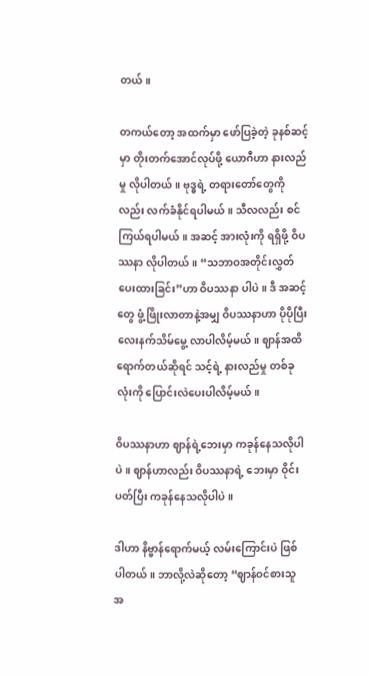တယ်။

တကယ်တော့ အထက်မှာ ဖော်ပြခဲ့တဲ့ ခုနစ်ဆင့်မှာ တိုးတက်အောင်လုပ်ဖို့ ယောဂီဟာ နားလည်မှု လိုပါတယ်။ ဗုဒ္ဓရဲ့ တရားတော်တွေကိုလည်း လက်ခံနိုင်ရပါမယ်။ သီလလည်း စင်ကြယ်ရပါမယ်။ အဆင့် အားလုံးကို ရရှိဖို့ ဝိပဿနာ လိုပါတယ်။ “သဘာဝအတိုင်းလွှတ်ပေးထားခြင်း”ဟာ ဝိပဿနာ ပါပဲ။ ဒီ အဆင့်တွေ ဖွံ့ဖြိုးလာတာနဲ့အမျှ ဝိပဿနာဟာ ပိုပိုပြီး လေးနက်သိမ်မွေ့ လာပါလိမ့်မယ်။ ဈာန်အထိ ရောက်တယ်ဆိုရင် သင့်ရဲ့ နားလည်မှု တစ်ခုလုံးကို ပြောင်းလဲပေးပါလိမ့်မယ်။

ဝိပဿနာဟာ ဈာန်ရဲ့ဘေးမှာ ကခုန်နေသလိုပါပဲ။ ဈာန်ဟာလည်း ဝိပဿနာရဲ့ ဘေးမှာ ဝိုင်းပတ်ပြီး ကခုန်နေသလိုပါပဲ။

ဒါဟာ နိဗ္ဗာန်ရောက်မယ့် လမ်းကြောင်းပဲ ဖြစ်ပါတယ်။ ဘာလို့လဲဆိုတော့ “ဈာန်ဝင်စားသူအ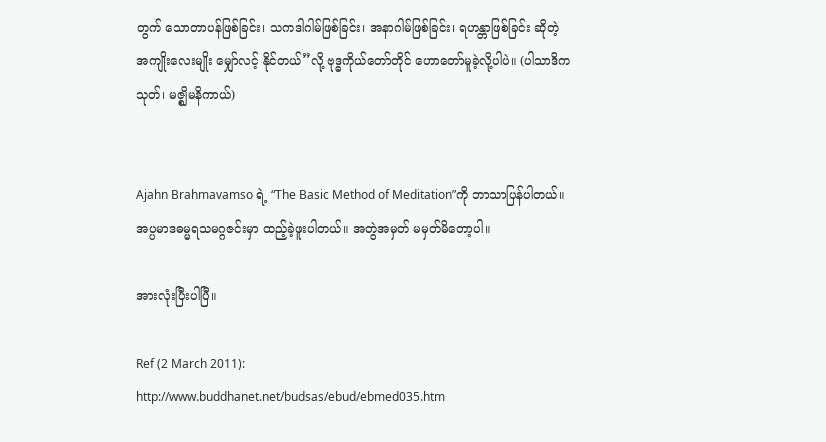တွက် သောတာပန်ဖြစ်ခြင်း၊ သကဒါဂါမ်ဖြစ်ခြင်း၊ အနာဂါမ်ဖြစ်ခြင်း၊ ရဟန္တာဖြစ်ခြင်း ဆိုတဲ့ အကျိုးလေးမျိုး မျှော်လင့် နိုင်တယ်”လို့ ဗုဒ္ဓကိုယ်တော်တိုင် ဟောတော်မူခဲ့လို့ပါပဲ။ (ပါသာဒိကသုတ်၊ မဇ္ဈိမနိကာယ်)


Ajahn Brahmavamso ရဲ့ “The Basic Method of Meditation”ကို ဘာသာပြန်ပါတယ်။
အပ္ပမာဒဓမ္မရသမဂ္ဂဇင်းမှာ ထည့်ခဲ့ဖူးပါတယ်။ အတွဲအမှတ် မမှတ်မိတော့ပါ။

အားလုံးပြီးပါပြီ။

Ref (2 March 2011):
http://www.buddhanet.net/budsas/ebud/ebmed035.htm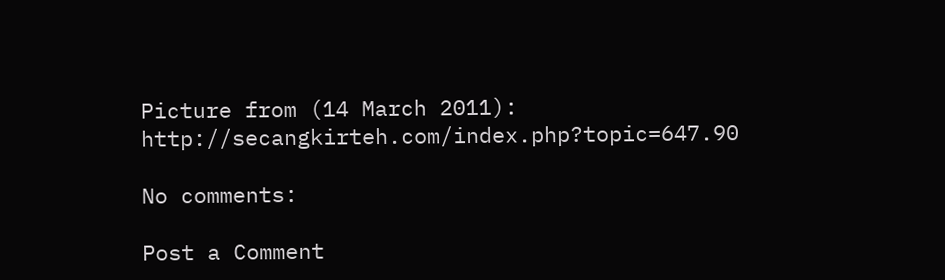Picture from (14 March 2011):
http://secangkirteh.com/index.php?topic=647.90

No comments:

Post a Comment